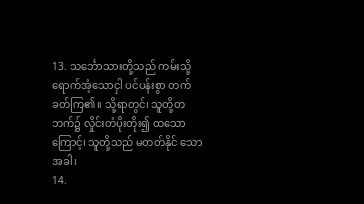13. သင်္ဘောသားတို့သည် ကမ်းသို့ရောက်အံ့သောငှါ ပင်ပန်းစွာ တက်ခတ်ကြ၏။ သို့ရာတွင်၊ သူတို့တဘက်၌ လှိုင်းတံပိုးတိုး၍ ထသောကြောင့်၊ သူတို့သည် မတတ်နိုင် သောအခါ၊
14.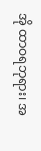အို ထာဝရဘုရား၊ အ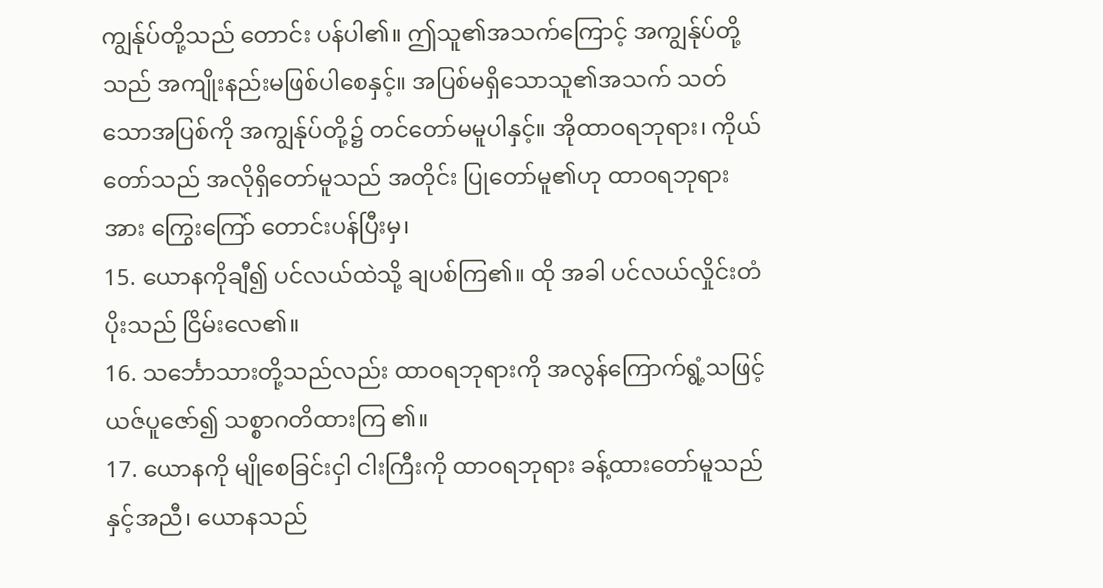ကျွန်ုပ်တို့သည် တောင်း ပန်ပါ၏။ ဤသူ၏အသက်ကြောင့် အကျွန်ုပ်တို့သည် အကျိုးနည်းမဖြစ်ပါစေနှင့်။ အပြစ်မရှိသောသူ၏အသက် သတ်သောအပြစ်ကို အကျွန်ုပ်တို့၌ တင်တော်မမူပါနှင့်။ အိုထာဝရဘုရား၊ ကိုယ်တော်သည် အလိုရှိတော်မူသည် အတိုင်း ပြုတော်မူ၏ဟု ထာဝရဘုရားအား ကြွေးကြော် တောင်းပန်ပြီးမှ၊
15. ယောနကိုချီ၍ ပင်လယ်ထဲသို့ ချပစ်ကြ၏။ ထို အခါ ပင်လယ်လှိုင်းတံပိုးသည် ငြိမ်းလေ၏။
16. သင်္ဘောသားတို့သည်လည်း ထာဝရဘုရားကို အလွန်ကြောက်ရွံ့သဖြင့် ယဇ်ပူဇော်၍ သစ္စာဂတိထားကြ ၏။
17. ယောနကို မျိုစေခြင်းငှါ ငါးကြီးကို ထာဝရဘုရား ခန့်ထားတော်မူသည်နှင့်အညီ၊ ယောနသည်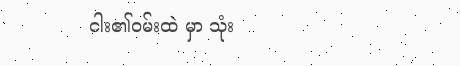ငါး၏ဝမ်းထဲ မှာ သုံး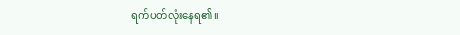ရက်ပတ်လုံးနေရ၏။